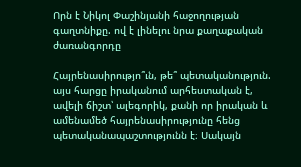Որն է Նիկոլ Փաշինյանի հաջողության գաղտնիքը. ով է լինելու նրա քաղաքական ժառանգորդը

Հայրենասիրությո՞ւն, թե՞ պետականություն. այս հարցը իրականում արհեստական է, ավելի ճիշտ՝ ալեգորիկ, քանի որ իրական և ամենամեծ հայրենասիրությունը հենց պետականապաշտությունն է։ Սակայն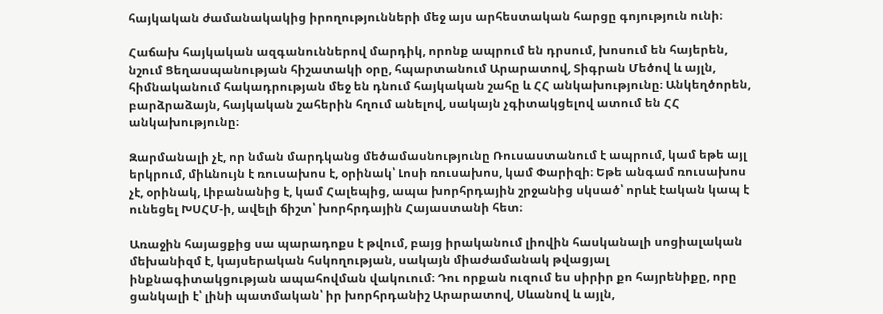հայկական ժամանակակից իրողությունների մեջ այս արհեստական հարցը գոյություն ունի։

Հաճախ հայկական ազգանուններով մարդիկ, որոնք ապրում են դրսում, խոսում են հայերեն, նշում Ցեղասպանության հիշատակի օրը, հպարտանում Արարատով, Տիգրան Մեծով և այլն, հիմնականում հակադրության մեջ են դնում հայկական շահը և ՀՀ անկախությունը։ Անկեղծորեն, բարձրաձայն, հայկական շահերին հղում անելով, սակայն չգիտակցելով ատում են ՀՀ անկախությունը։

Զարմանալի չէ, որ նման մարդկանց մեծամասնությունը Ռուսաստանում է ապրում, կամ եթե այլ երկրում, միևնույն է ռուսախոս է, օրինակ՝ Լոսի ռուսախոս, կամ Փարիզի։ Եթե անգամ ռուսախոս չէ, օրինակ, Լիբանանից է, կամ Հալեպից, ապա խորհրդային շրջանից սկսած՝ որևէ էական կապ է ունեցել ԽՍՀՄ-ի, ավելի ճիշտ՝ խորհրդային Հայաստանի հետ։

Առաջին հայացքից սա պարադոքս է թվում, բայց իրականում լիովին հասկանալի սոցիալական մեխանիզմ է, կայսերական հսկողության, սակայն միաժամանակ թվացյալ ինքնագիտակցության ապահովման վակուում։ Դու որքան ուզում ես սիրիր քո հայրենիքը, որը ցանկալի է՝ լինի պատմական՝ իր խորհրդանիշ Արարատով, Սևանով և այլն,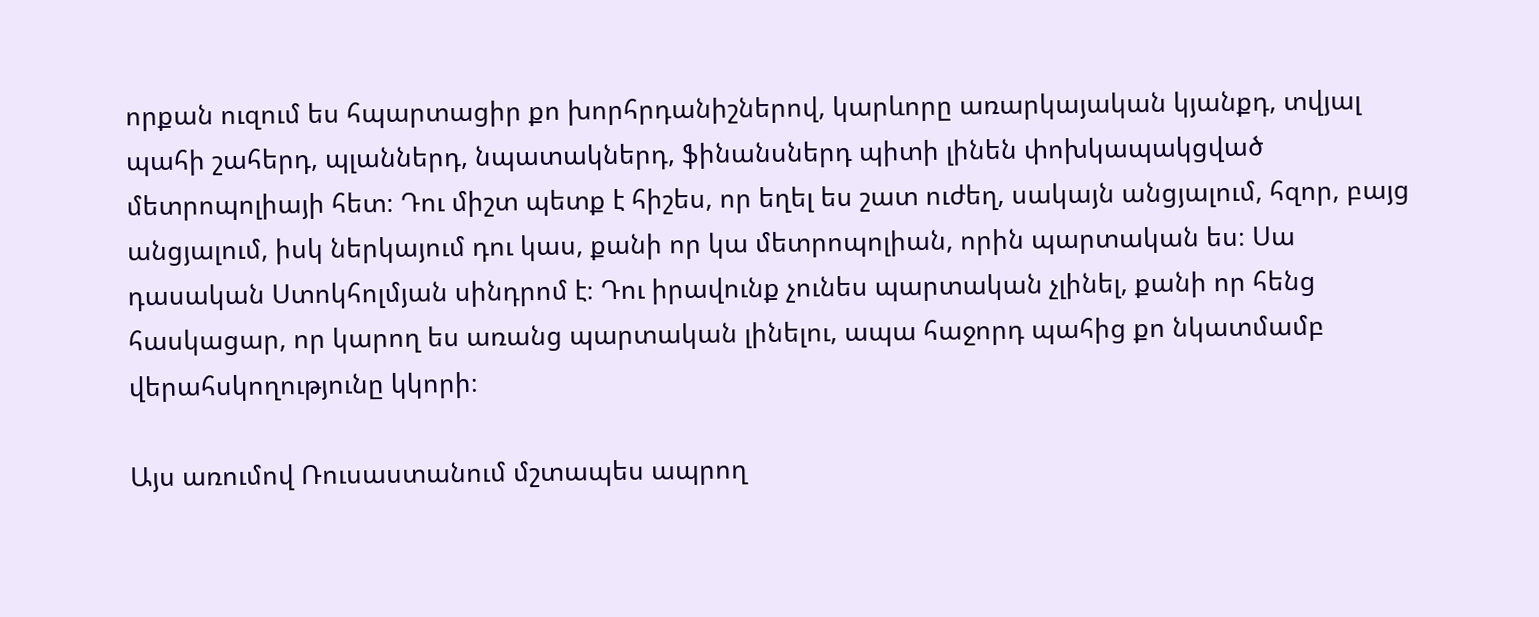որքան ուզում ես հպարտացիր քո խորհրդանիշներով, կարևորը առարկայական կյանքդ, տվյալ պահի շահերդ, պլաններդ, նպատակներդ, ֆինանսներդ պիտի լինեն փոխկապակցված մետրոպոլիայի հետ։ Դու միշտ պետք է հիշես, որ եղել ես շատ ուժեղ, սակայն անցյալում, հզոր, բայց անցյալում, իսկ ներկայում դու կաս, քանի որ կա մետրոպոլիան, որին պարտական ես։ Սա դասական Ստոկհոլմյան սինդրոմ է։ Դու իրավունք չունես պարտական չլինել, քանի որ հենց հասկացար, որ կարող ես առանց պարտական լինելու, ապա հաջորդ պահից քո նկատմամբ վերահսկողությունը կկորի։

Այս առումով Ռուսաստանում մշտապես ապրող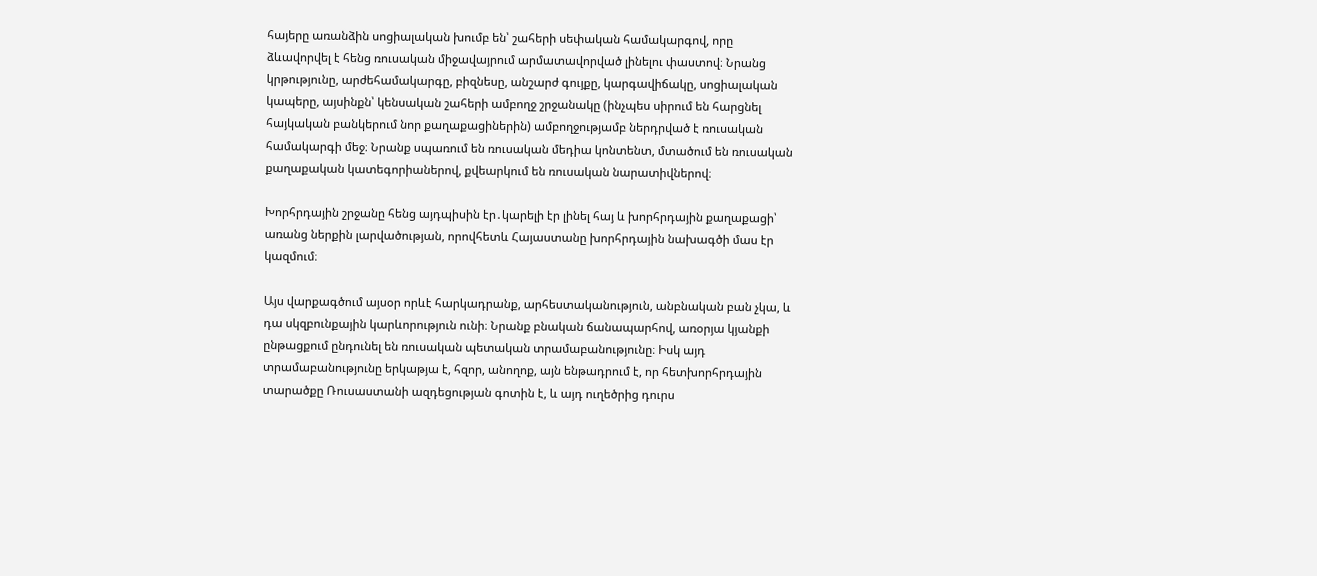հայերը առանձին սոցիալական խումբ են՝ շահերի սեփական համակարգով, որը ձևավորվել է հենց ռուսական միջավայրում արմատավորված լինելու փաստով։ Նրանց կրթությունը, արժեհամակարգը, բիզնեսը, անշարժ գույքը, կարգավիճակը, սոցիալական կապերը, այսինքն՝ կենսական շահերի ամբողջ շրջանակը (ինչպես սիրում են հարցնել հայկական բանկերում նոր քաղաքացիներին) ամբողջությամբ ներդրված է ռուսական համակարգի մեջ։ Նրանք սպառում են ռուսական մեդիա կոնտենտ, մտածում են ռուսական քաղաքական կատեգորիաներով, քվեարկում են ռուսական նարատիվներով։

Խորհրդային շրջանը հենց այդպիսին էր․կարելի էր լինել հայ և խորհրդային քաղաքացի՝ առանց ներքին լարվածության, որովհետև Հայաստանը խորհրդային նախագծի մաս էր կազմում։

Այս վարքագծում այսօր որևէ հարկադրանք, արհեստականություն, անբնական բան չկա, և դա սկզբունքային կարևորություն ունի։ Նրանք բնական ճանապարհով, առօրյա կյանքի ընթացքում ընդունել են ռուսական պետական տրամաբանությունը։ Իսկ այդ տրամաբանությունը երկաթյա է, հզոր, անողոք, այն ենթադրում է, որ հետխորհրդային տարածքը Ռուսաստանի ազդեցության գոտին է, և այդ ուղեծրից դուրս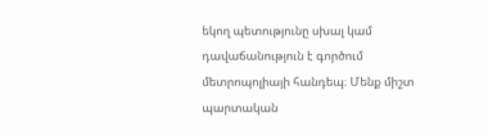եկող պետությունը սխալ կամ դավաճանություն է գործում մետրոպոլիայի հանդեպ։ Մենք միշտ պարտական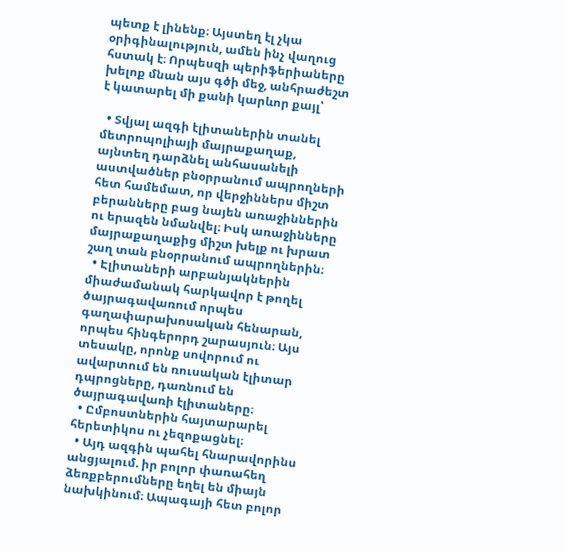պետք է լինենք։ Այստեղ էլ չկա օրիգինալություն, ամեն ինչ վաղուց հստակ է։ Որպեսզի պերիֆերիաները խելոք մնան այս գծի մեջ, անհրաժեշտ է կատարել մի քանի կարևոր քայլ՝

  • Տվյալ ազգի էլիտաներին տանել մետրոպոլիայի մայրաքաղաք, այնտեղ դարձնել անհասանելի աստվածներ բնօրրանում ապրողների հետ համեմատ, որ վերջիններս միշտ բերանները բաց նայեն առաջիններին ու երազեն նմանվել։ Իսկ առաջինները մայրաքաղաքից միշտ խելք ու խրատ շաղ տան բնօրրանում ապրողներին։
  • Էլիտաների արբանյակներին միաժամանակ հարկավոր է թողել ծայրագավառում որպես գաղափարախոսական հենարան, որպես հինգերորդ շարասյուն։ Այս տեսակը, որոնք սովորում ու ավարտում են ռուսական էլիտար դպրոցները, դառնում են ծայրագավառի էլիտաները։
  • Ըմբոստներին հայտարարել հերետիկոս ու չեզոքացնել։
  • Այդ ազգին պահել հնարավորինս անցյալում. իր բոլոր փառահեղ ձեռքբերումները եղել են միայն նախկինում։ Ապագայի հետ բոլոր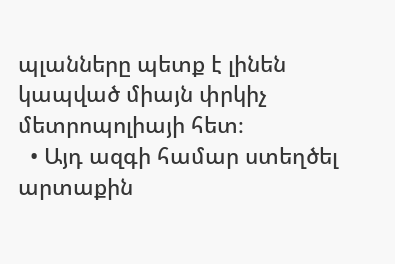պլանները պետք է լինեն կապված միայն փրկիչ մետրոպոլիայի հետ։
  • Այդ ազգի համար ստեղծել արտաքին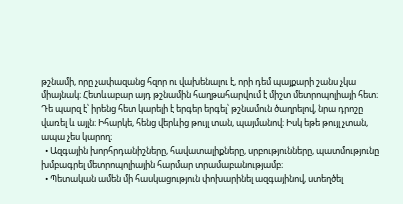թշնամի, որը չափազանց հզոր ու վախենալու է, որի դեմ պայքարի շանս չկա միայնակ։ Հետևաբար այդ թշնամին հաղթահարվում է միշտ մետրոպոլիայի հետ։ Դե պարզ է՝ իրենց հետ կարելի է երգեր երգել՝ թշնամուն ծաղրելով, նրա դրոշը վառել և այլն։ Իհարկե, հենց վերևից թույլ տան, պայմանով։ Իսկ եթե թույլ չտան, ապա չես կարող։
  • Ազգային խորհրդանիշները, հավատալիքները, սրբությունները, պատմությունը խմբագրել մետրոպոլիային հարմար տրամաբանությամբ։
  • Պետական ամեն մի հասկացություն փոխարինել ազգայինով, ստեղծել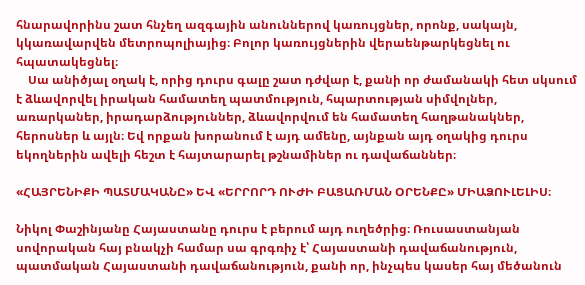հնարավորինս շատ հնչեղ ազգային անուններով կառույցներ, որոնք, սակայն, կկառավարվեն մետրոպոլիայից։ Բոլոր կառույցներին վերաենթարկեցնել ու հպատակեցնել։
    Սա անիծյալ օղակ է, որից դուրս գալը շատ դժվար է, քանի որ ժամանակի հետ սկսում է ձևավորվել իրական համատեղ պատմություն, հպարտության սիմվոլներ, առարկաներ, իրադարձություններ, ձևավորվում են համատեղ հաղթանակներ, հերոսներ և այլն։ Եվ որքան խորանում է այդ ամենը, այնքան այդ օղակից դուրս եկողներին ավելի հեշտ է հայտարարել թշնամիներ ու դավաճաններ։

«ՀԱՅՐԵՆԻՔԻ ՊԱՏՄԱԿԱՆԸ» ԵՎ «ԵՐՐՈՐԴ ՈՒԺԻ ԲԱՑԱՌՄԱՆ ՕՐԵՆՔԸ» ՄԻԱՁՈՒԼԵԼԻՍ։

Նիկոլ Փաշինյանը Հայաստանը դուրս է բերում այդ ուղեծրից։ Ռուսաստանյան սովորական հայ բնակչի համար սա գրգռիչ է՝ Հայաստանի դավաճանություն, պատմական Հայաստանի դավաճանություն, քանի որ, ինչպես կասեր հայ մեծանուն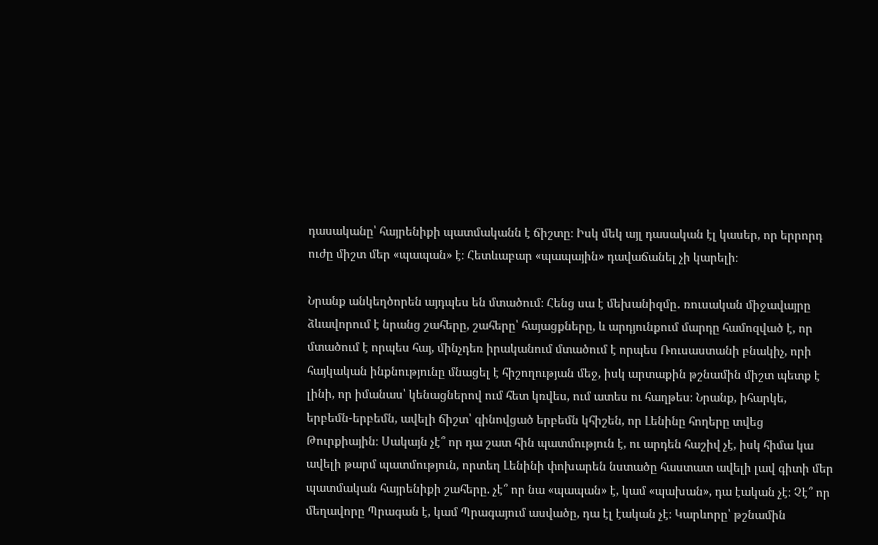դասականը՝ հայրենիքի պատմականն է ճիշտը։ Իսկ մեկ այլ դասական էլ կասեր, որ երրորդ ուժը միշտ մեր «պապան» է։ Հետևաբար «պապային» դավաճանել չի կարելի։

Նրանք անկեղծորեն այդպես են մտածում։ Հենց սա է մեխանիզմը․ ռուսական միջավայրը ձևավորում է նրանց շահերը, շահերը՝ հայացքները, և արդյունքում մարդը համոզված է, որ մտածում է որպես հայ, մինչդեռ իրականում մտածում է որպես Ռուսաստանի բնակիչ, որի հայկական ինքնությունը մնացել է հիշողության մեջ, իսկ արտաքին թշնամին միշտ պետք է լինի, որ իմանաս՝ կենացներով ում հետ կռվես, ում ատես ու հաղթես։ Նրանք, իհարկե, երբեմն-երբեմն, ավելի ճիշտ՝ գինովցած երբեմն կհիշեն, որ Լենինը հողերը տվեց Թուրքիային։ Սակայն չէ՞ որ դա շատ հին պատմություն է, ու արդեն հաշիվ չէ, իսկ հիմա կա ավելի թարմ պատմություն, որտեղ Լենինի փոխարեն նստածը հաստատ ավելի լավ գիտի մեր պատմական հայրենիքի շահերը. չէ՞ որ նա «պապան» է, կամ «պախան», դա էական չէ։ Չէ՞ որ մեղավորը Պրագան է, կամ Պրագայում ասվածը, դա էլ էական չէ։ Կարևորը՝ թշնամին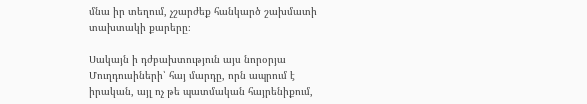մնա իր տեղում, չշարժեք հանկարծ շախմատի տախտակի քարերը։

Սակայն ի դժբախտություն այս նորօրյա Մուղդուսիների՝ հայ մարդը, որն ապրում է իրական, այլ ոչ թե պատմական հայրենիքում,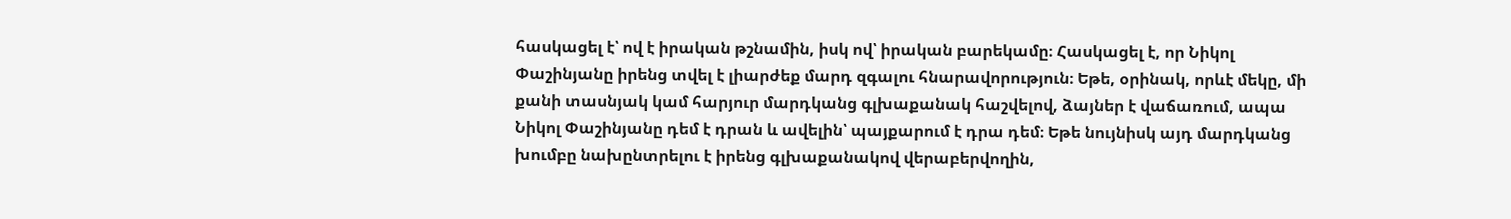հասկացել է՝ ով է իրական թշնամին, իսկ ով՝ իրական բարեկամը։ Հասկացել է, որ Նիկոլ Փաշինյանը իրենց տվել է լիարժեք մարդ զգալու հնարավորություն։ Եթե, օրինակ, որևէ մեկը, մի քանի տասնյակ կամ հարյուր մարդկանց գլխաքանակ հաշվելով, ձայներ է վաճառում, ապա Նիկոլ Փաշինյանը դեմ է դրան և ավելին՝ պայքարում է դրա դեմ։ Եթե նույնիսկ այդ մարդկանց խումբը նախընտրելու է իրենց գլխաքանակով վերաբերվողին,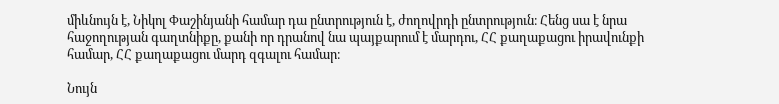միևնույն է, Նիկոլ Փաշինյանի համար դա ընտրություն է, ժողովրդի ընտրություն։ Հենց սա է նրա հաջողության գաղտնիքը, քանի որ դրանով նա պայքարում է մարդու, ՀՀ քաղաքացու իրավունքի համար, ՀՀ քաղաքացու մարդ զգալու համար։

Նույն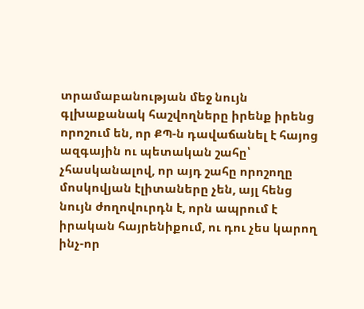տրամաբանության մեջ նույն գլխաքանակ հաշվողները իրենք իրենց որոշում են, որ ՔՊ-ն դավաճանել է հայոց ազգային ու պետական շահը՝ չհասկանալով, որ այդ շահը որոշողը մոսկովյան էլիտաները չեն, այլ հենց նույն ժողովուրդն է, որն ապրում է իրական հայրենիքում, ու դու չես կարող ինչ-որ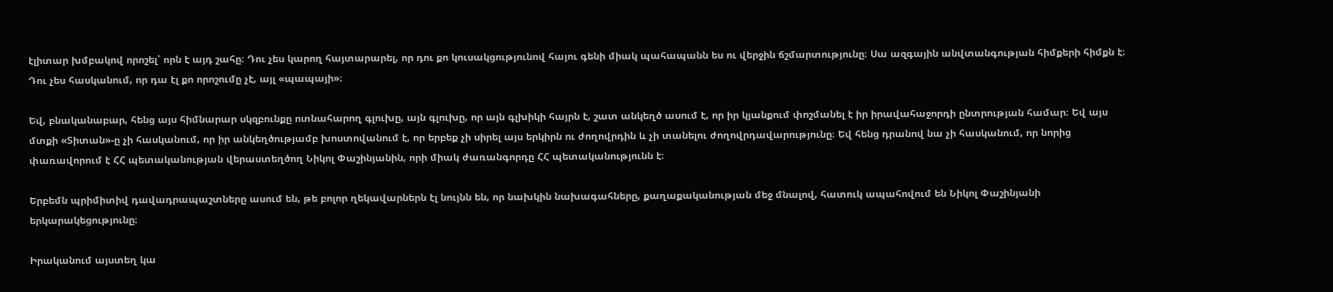էլիտար խմբակով որոշել՝ որն է այդ շահը։ Դու չես կարող հայտարարել, որ դու քո կուսակցությունով հայու գենի միակ պահապանն ես ու վերջին ճշմարտությունը։ Սա ազգային անվտանգության հիմքերի հիմքն է։ Դու չես հասկանում, որ դա էլ քո որոշումը չէ, այլ «պապայի»։

Եվ, բնականաբար, հենց այս հիմնարար սկզբունքը ոտնահարող գլուխը, այն գլուխը, որ այն գլխիկի հայրն է, շատ անկեղծ ասում է, որ իր կյանքում փոշմանել է իր իրավահաջորդի ընտրության համար։ Եվ այս մտքի «Տիտան»-ը չի հասկանում, որ իր անկեղծությամբ խոստովանում է, որ երբեք չի սիրել այս երկիրն ու ժողովրդին և չի տանելու ժողովրդավարությունը։ Եվ հենց դրանով նա չի հասկանում, որ նորից փառավորում է ՀՀ պետականության վերաստեղծող Նիկոլ Փաշինյանին, որի միակ ժառանգորդը ՀՀ պետականությունն է։

Երբեմն պրիմիտիվ դավադրապաշտները ասում են, թե բոլոր ղեկավարներն էլ նույնն են, որ նախկին նախագահները, քաղաքականության մեջ մնալով, հատուկ ապահովում են Նիկոլ Փաշինյանի երկարակեցությունը։

Իրականում այստեղ կա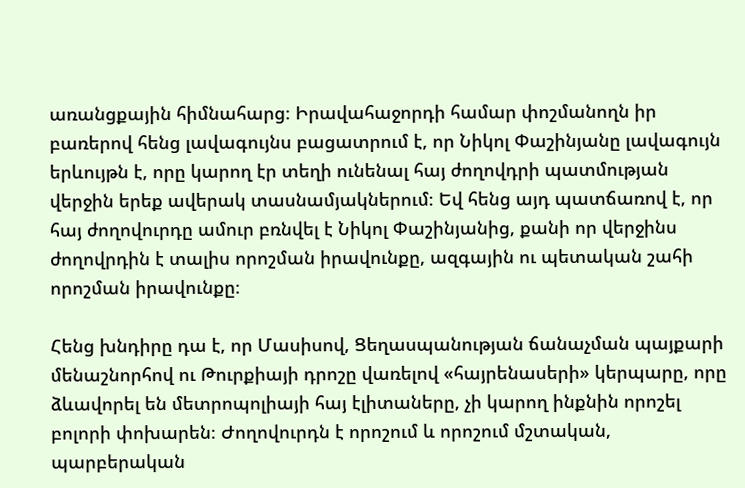առանցքային հիմնահարց։ Իրավահաջորդի համար փոշմանողն իր բառերով հենց լավագույնս բացատրում է, որ Նիկոլ Փաշինյանը լավագույն երևույթն է, որը կարող էր տեղի ունենալ հայ ժողովդրի պատմության վերջին երեք ավերակ տասնամյակներում։ Եվ հենց այդ պատճառով է, որ հայ ժողովուրդը ամուր բռնվել է Նիկոլ Փաշինյանից, քանի որ վերջինս ժողովրդին է տալիս որոշման իրավունքը, ազգային ու պետական շահի որոշման իրավունքը։

Հենց խնդիրը դա է, որ Մասիսով, Ցեղասպանության ճանաչման պայքարի մենաշնորհով ու Թուրքիայի դրոշը վառելով «հայրենասերի» կերպարը, որը ձևավորել են մետրոպոլիայի հայ էլիտաները, չի կարող ինքնին որոշել բոլորի փոխարեն։ Ժողովուրդն է որոշում և որոշում մշտական, պարբերական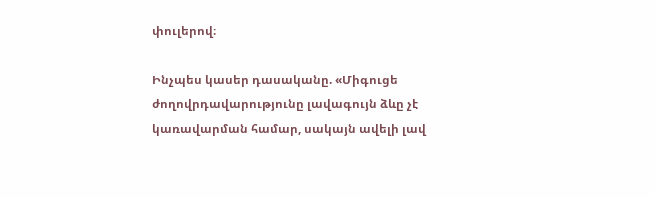փուլերով։

Ինչպես կասեր դասականը. «Միգուցե ժողովրդավարությունը լավագույն ձևը չէ կառավարման համար, սակայն ավելի լավ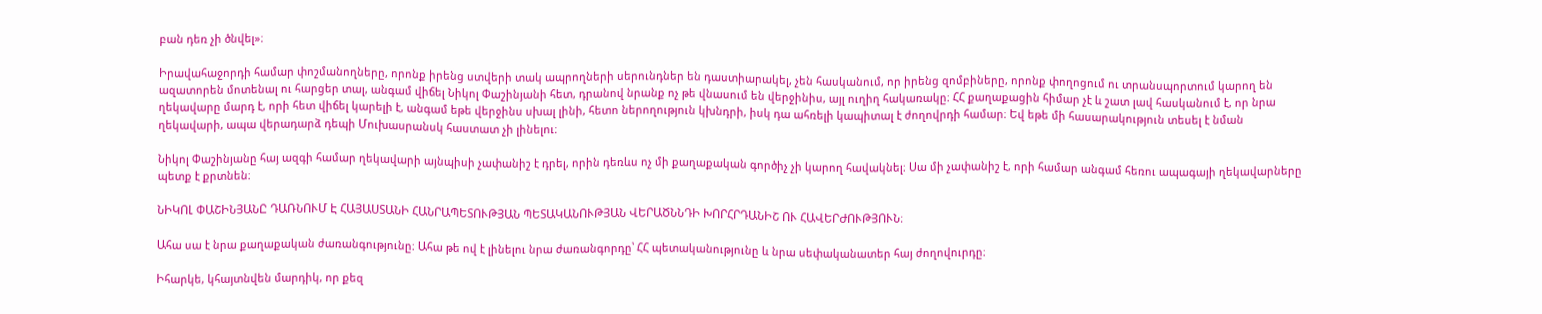բան դեռ չի ծնվել»։

Իրավահաջորդի համար փոշմանողները, որոնք իրենց ստվերի տակ ապրողների սերունդներ են դաստիարակել, չեն հասկանում, որ իրենց զոմբիները, որոնք փողոցում ու տրանսպորտում կարող են ազատորեն մոտենալ ու հարցեր տալ, անգամ վիճել Նիկոլ Փաշինյանի հետ, դրանով նրանք ոչ թե վնասում են վերջինիս, այլ ուղիղ հակառակը։ ՀՀ քաղաքացին հիմար չէ և շատ լավ հասկանում է, որ նրա ղեկավարը մարդ է, որի հետ վիճել կարելի է, անգամ եթե վերջինս սխալ լինի, հետո ներողություն կխնդրի, իսկ դա ահռելի կապիտալ է ժողովրդի համար։ Եվ եթե մի հասարակություն տեսել է նման ղեկավարի, ապա վերադարձ դեպի Մուխասրանսկ հաստատ չի լինելու։

Նիկոլ Փաշինյանը հայ ազգի համար ղեկավարի այնպիսի չափանիշ է դրել, որին դեռևս ոչ մի քաղաքական գործիչ չի կարող հավակնել։ Սա մի չափանիշ է, որի համար անգամ հեռու ապագայի ղեկավարները պետք է քրտնեն։

ՆԻԿՈԼ ՓԱՇԻՆՅԱՆԸ ԴԱՌՆՈՒՄ Է ՀԱՅԱՍՏԱՆԻ ՀԱՆՐԱՊԵՏՈՒԹՅԱՆ ՊԵՏԱԿԱՆՈՒԹՅԱՆ ՎԵՐԱԾՆՆԴԻ ԽՈՐՀՐԴԱՆԻՇ ՈՒ ՀԱՎԵՐԺՈՒԹՅՈՒՆ։

Ահա սա է նրա քաղաքական ժառանգությունը։ Ահա թե ով է լինելու նրա ժառանգորդը՝ ՀՀ պետականությունը և նրա սեփականատեր հայ ժողովուրդը։

Իհարկե, կհայտնվեն մարդիկ, որ քեզ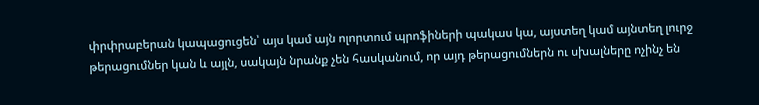փրփրաբերան կապացուցեն՝ այս կամ այն ոլորտում պրոֆիների պակաս կա, այստեղ կամ այնտեղ լուրջ թերացումներ կան և այլն, սակայն նրանք չեն հասկանում, որ այդ թերացումներն ու սխալները ոչինչ են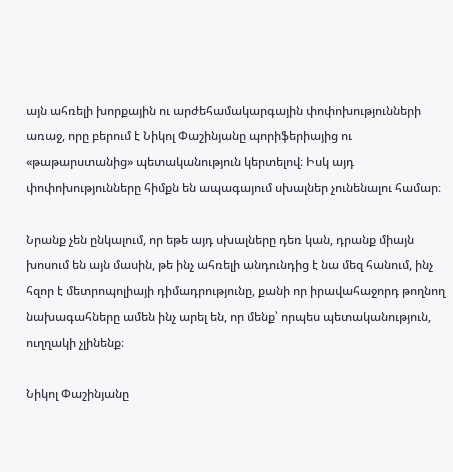այն ահռելի խորքային ու արժեհամակարգային փոփոխությունների առաջ, որը բերում է Նիկոլ Փաշինյանը պորիֆերիայից ու «թաթարստանից» պետականություն կերտելով։ Իսկ այդ փոփոխությունները հիմքն են ապագայում սխալներ չունենալու համար։

Նրանք չեն ընկալում, որ եթե այդ սխալները դեռ կան, դրանք միայն խոսում են այն մասին, թե ինչ ահռելի անդունդից է նա մեզ հանում, ինչ հզոր է մետրոպոլիայի դիմադրությունը, քանի որ իրավահաջորդ թողնող նախագահները ամեն ինչ արել են, որ մենք՝ որպես պետականություն, ուղղակի չլինենք։

Նիկոլ Փաշինյանը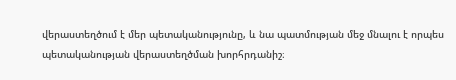վերաստեղծում է մեր պետականությունը, և նա պատմության մեջ մնալու է որպես պետականության վերաստեղծման խորհրդանիշ։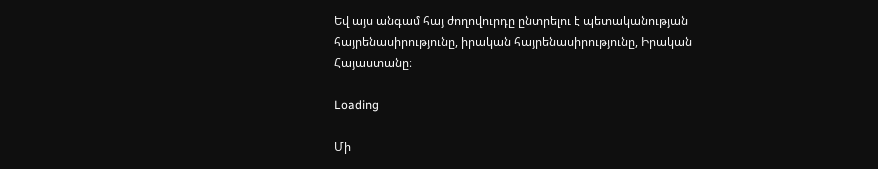Եվ այս անգամ հայ ժողովուրդը ընտրելու է պետականության հայրենասիրությունը, իրական հայրենասիրությունը, Իրական Հայաստանը։

Loading

Մի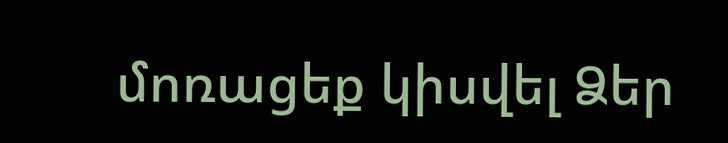մոռացեք կիսվել Ձեր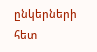ընկերների հետ